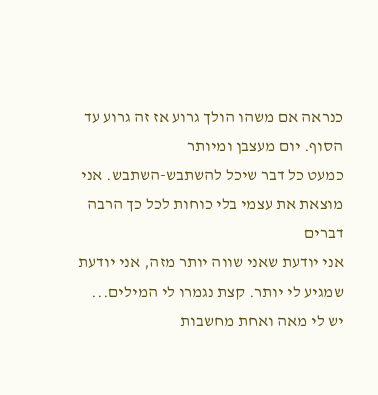כנראה אם משהו הולך גרוע אז זה גרוע עד הסוף. יום מעצבן ומיותר
כמעט כל דבר שיכל להשתבש-השתבש. אני מוצאת את עצמי בלי כוחות לכל כך הרבה דברים
אני יודעת שאני שווה יותר מזה, אני יודעת שמגיע לי יותר. קצת נגמרו לי המילים...
יש לי מאה ואחת מחשבות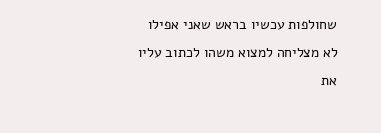שחולפות עכשיו בראש שאני אפילו לא מצליחה למצוא משהו לכתוב עליו את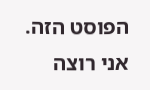הפוסט הזה.
אני רוצה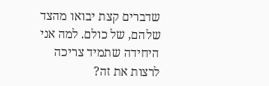שדברים קצת יבואו מהצד שלהם, של כולם. למה אני היחידה שתמיד צריכה לרצות את זה?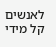לאנשים קל מידי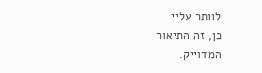לוותר עליי
כן, זה התיאור המדוייק.